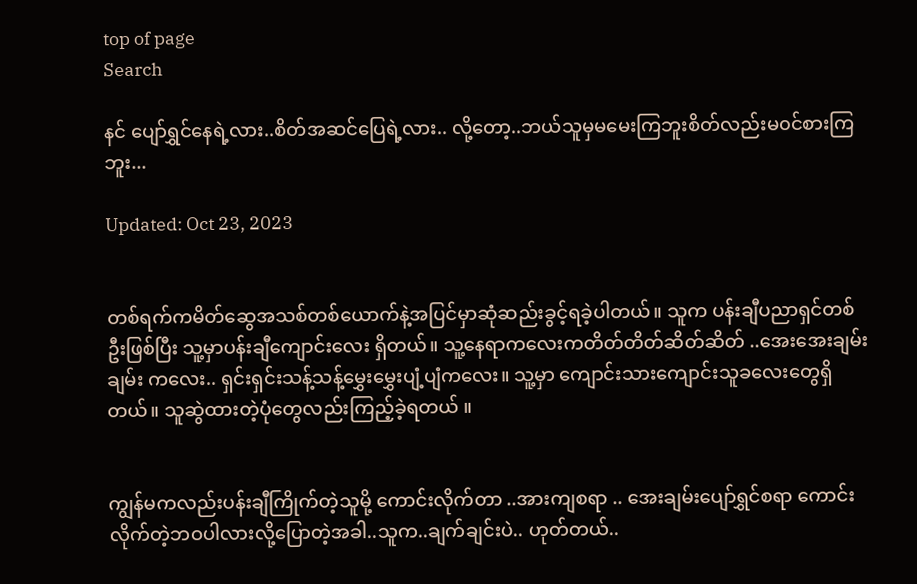top of page
Search

နင် ပျော်ရွှင်နေရဲ့လား..စိတ်အဆင်ပြေရဲ့လား.. လို့တော့..ဘယ်သူမှမမေးကြဘူးစိတ်လည်းမ၀င်စားကြဘူး...

Updated: Oct 23, 2023


တစ်ရက်ကမိတ်ဆွေအသစ်တစ်ယောက်နဲ့အပြင်မှာဆုံဆည်းခွင့်ရခဲ့ပါတယ်။ သူက ပန်းချီပညာရှင်တစ်ဦးဖြစ်ပြီး သူ့မှာပန်းချီကျောင်းလေး ရှိတယ်။ သူ့နေရာကလေးကတိတ်တိတ်ဆိတ်ဆိတ် ..အေးအေးချမ်းချမ်း ကလေး.. ရှင်းရှင်းသန့်သန့်မွှေးမွှေးပျံ့ပျံကလေး။ သူ့မှာ ကျောင်းသားကျောင်းသူခလေးတွေရှိတယ်။ သူဆွဲထားတဲ့ပုံတွေလည်းကြည့်ခဲ့ရတယ် ။


ကျွန်မကလည်းပန်းချီကြိုက်တဲ့သူမို့ ကောင်းလိုက်တာ ..အားကျစရာ .. အေးချမ်းပျော်ရွှင်စရာ ကောင်းလိုက်တဲ့ဘဝပါလားလို့ပြောတဲ့အခါ..သူက..ချက်ချင်းပဲ.. ဟုတ်တယ်..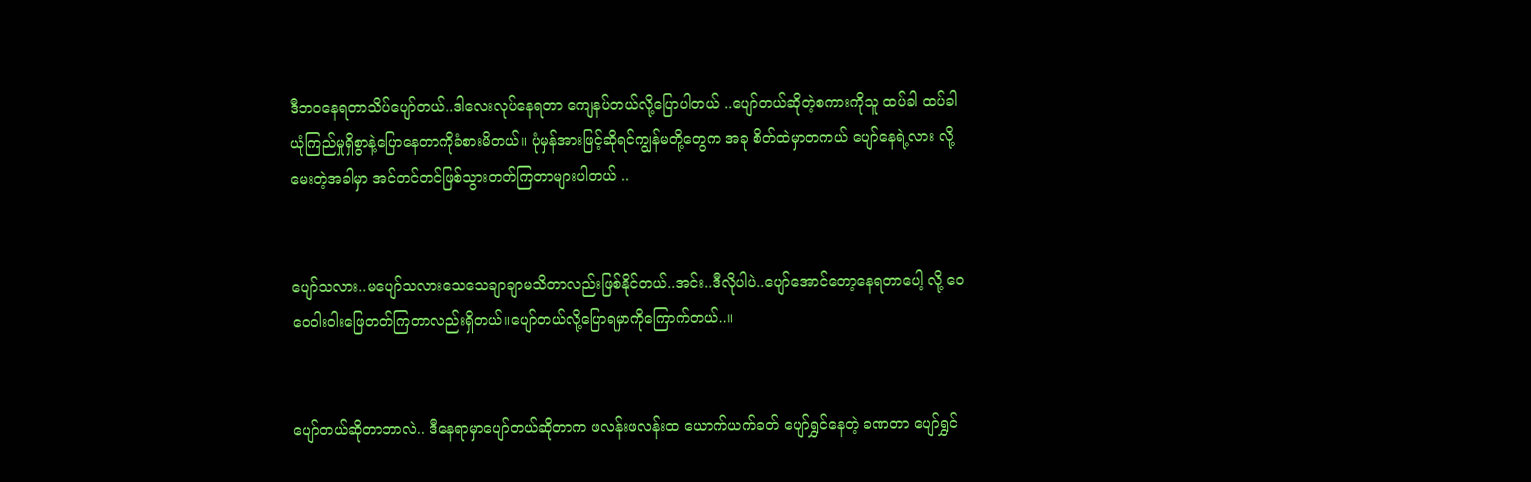ဒီဘဝနေရတာသိပ်ပျော်တယ်..ဒါလေးလုပ်နေရတာ ကျေနပ်တယ်လို့ပြောပါတယ် ..ပျော်တယ်ဆိုတဲ့စကားကိုသူ ထပ်ခါ ထပ်ခါ ယုံကြည်မှုရှိစွာနဲ့ပြောနေတာကိုခံစားမိတယ်။ ပုံမှန်အားဖြင့်ဆိုရင်ကျွန်မတို့တွေက အခု စိတ်ထဲမှာတကယ် ပျော်နေရဲ့လား လို့မေးတဲ့အခါမှာ အင်တင်တင်ဖြစ်သွားတတ်ကြတာများပါတယ် ..


ပျော်သလား..မပျော်သလားသေသေချာချာမသိတာလည်းဖြစ်နိုင်တယ်..အင်း..ဒီလိုပါပဲ..ပျော်အောင်တော့နေရတာပေါ့ လို့ ဝေဝေဝါးဝါးဖြေတတ်ကြတာလည်းရှိတယ်။ပျော်တယ်လို့ပြောရမှာကိုကြောက်တယ်..။


ပျော်တယ်ဆိုတာဘာလဲ.. ဒီနေရာမှာပျော်တယ်ဆိုတာက ဖလန်းဖလန်းထ ယောက်ယက်ခတ် ပျော်ရွှင်နေတဲ့ ခဏတာ ပျော်ရွှင်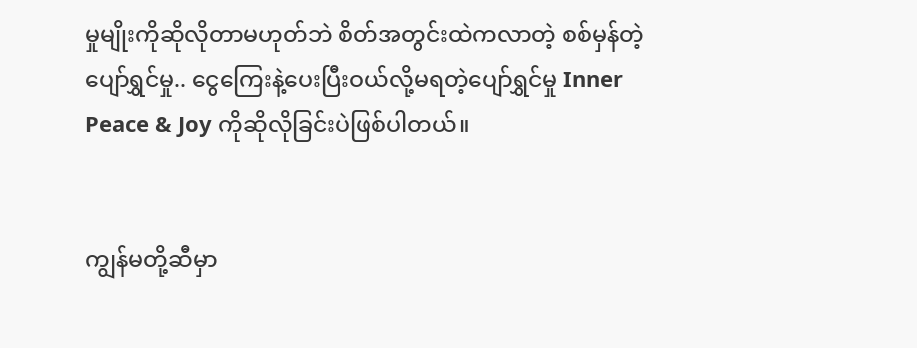မှုမျိုးကိုဆိုလိုတာမဟုတ်ဘဲ စိတ်အတွင်းထဲကလာတဲ့ စစ်မှန်တဲ့ပျော်ရွှင်မှု.. ငွေကြေးနဲ့ပေးပြီးဝယ်လို့မရတဲ့ပျော်ရွှင်မှု Inner Peace & Joy ကိုဆိုလိုခြင်းပဲဖြစ်ပါတယ်။


ကျွန်မတို့ဆီမှာ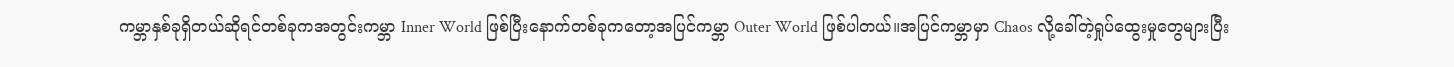ကမ္ဘာနှစ်ခုရှိတယ်ဆိုရင်တစ်ခုကအတွင်းကမ္ဘာ Inner World ဖြစ်ပြီးနောက်တစ်ခုကတော့အပြင်ကမ္ဘာ Outer World ဖြစ်ပါတယ်။အပြင်ကမ္ဘာမှာ Chaos လို့ခေါ်တဲ့ရှုပ်ထွေးမှုတွေများပြီး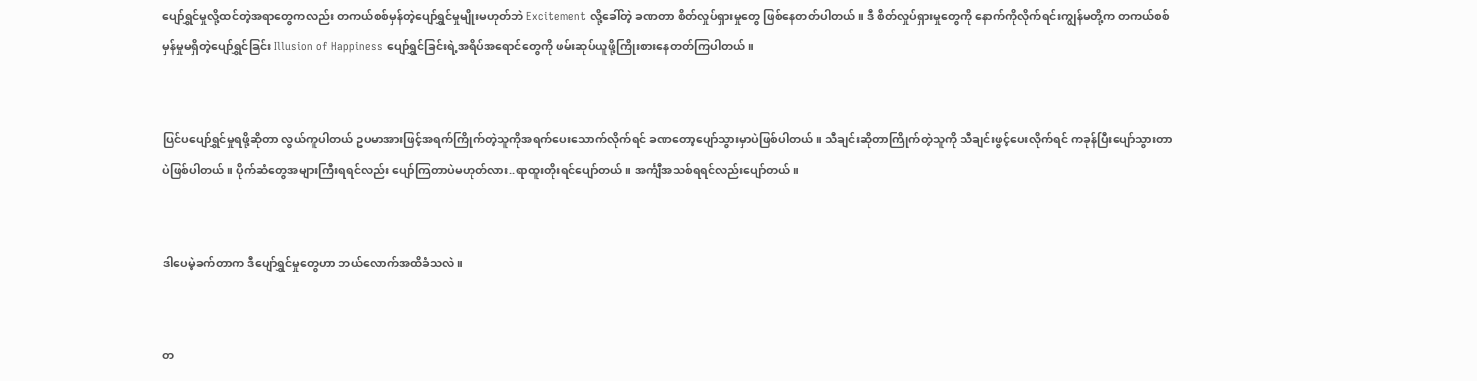ပျော်ရွှင်မှုလို့ထင်တဲ့အရာတွေကလည်း တကယ်စစ်မှန်တဲ့ပျော်ရွှင်မှုမျိုးမဟုတ်ဘဲ Excitement လို့ခေါ်တဲ့ ခဏတာ စိတ်လှုပ်ရှားမှုတွေ ဖြစ်နေတတ်ပါတယ်။ ဒီ စိတ်လှုပ်ရှားမှုတွေကို နောက်ကိုလိုက်ရင်းကျွန်မတို့က တကယ်စစ်မှန်မှုမရှိတဲ့ပျော်ရွှင်ခြင်း Illusion of Happiness ပျော်ရွှင်ခြင်းရဲ့အရိပ်အရောင်တွေကို ဖမ်းဆုပ်ယူဖို့ကြိုးစားနေတတ်ကြပါတယ်။


ပြင်ပပျော်ရွှင်မှုရဖို့ဆိုတာ လွယ်ကူပါတယ် ဥပမာအားဖြင့်အရက်ကြိုက်တဲ့သူကိုအရက်ပေးသောက်လိုက်ရင် ခဏတော့ပျော်သွားမှာပဲဖြစ်ပါတယ်။ သီချင်းဆိုတာကြိုက်တဲ့သူကို သီချင်းဖွင့်ပေးလိုက်ရင် ကခုန်ပြီးပျော်သွားတာပဲဖြစ်ပါတယ်။ ပိုက်ဆံတွေအများကြီးရရင်လည်း ပျော်ကြတာပဲမဟုတ်လား..ရာထူးတိုးရင်ပျော်တယ်။ အင်္ကျီအသစ်ရရင်လည်းပျော်တယ်။


ဒါပေမဲ့ခက်တာက ဒီပျော်ရွှင်မှုတွေဟာ ဘယ်လောက်အထိခံသလဲ။


တ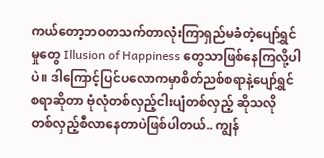ကယ်တော့ဘဝတသက်တာလုံးကြာရှည်မခံတဲ့ပျော်ရွှင်မှုတွေ Illusion of Happiness တွေသာဖြစ်နေကြလို့ပါပဲ။ ဒါကြောင့်ပြင်ပလောကမှာစိတ်ညစ်စရာနဲ့ပျော်ရွှင်စရာဆိုတာ ဗုံလုံတစ်လှည့်ငါးပျံတစ်လှည့် ဆိုသလို တစ်လှည့်စီလာနေတာပဲဖြစ်ပါတယ်.. ကျွန်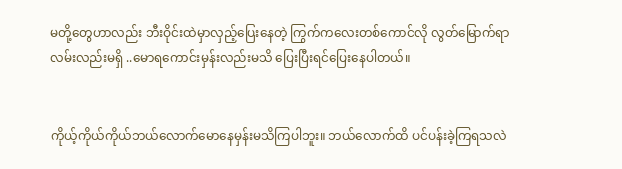မတို့တွေဟာလည်း ဘီးဝိုင်းထဲမှာလှည့်ပြေးနေတဲ့ ကြွက်ကလေးတစ်ကောင်လို လွတ်မြောက်ရာလမ်းလည်းမရှိ ..မောရကောင်းမှန်းလည်းမသိ ပြေးပြီးရင်ပြေးနေပါတယ်။


ကိုယ့်ကိုယ်ကိုယ်ဘယ်လောက်မောနေမှန်းမသိကြပါဘူး။ ဘယ်လောက်ထိ ပင်ပန်းခဲ့ကြရသလဲ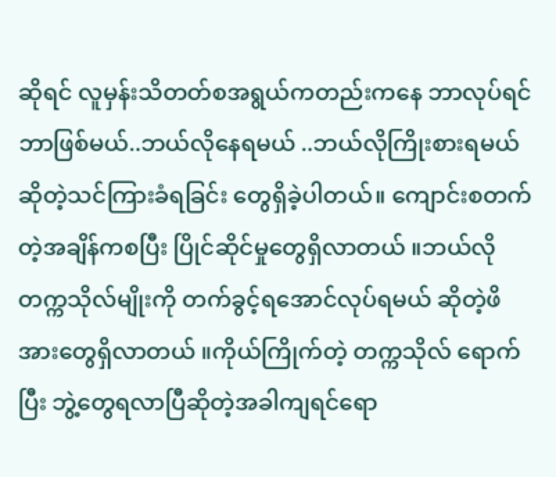ဆိုရင် လူမှန်းသိတတ်စအရွယ်ကတည်းကနေ ဘာလုပ်ရင်ဘာဖြစ်မယ်..ဘယ်လိုနေရမယ် ..ဘယ်လိုကြိုးစားရမယ် ဆိုတဲ့သင်ကြားခံရခြင်း တွေရှိခဲ့ပါတယ်။ ကျောင်းစတက်တဲ့အချိန်ကစပြီး ပြိုင်ဆိုင်မှုတွေရှိလာတယ် ။ဘယ်လိုတက္ကသိုလ်မျိုးကို တက်ခွင့်ရအောင်လုပ်ရမယ် ဆိုတဲ့ဖိအားတွေရှိလာတယ် ။ကိုယ်ကြိုက်တဲ့ တက္ကသိုလ် ရောက်ပြီး ဘွဲ့တွေရလာပြီဆိုတဲ့အခါကျရင်ရော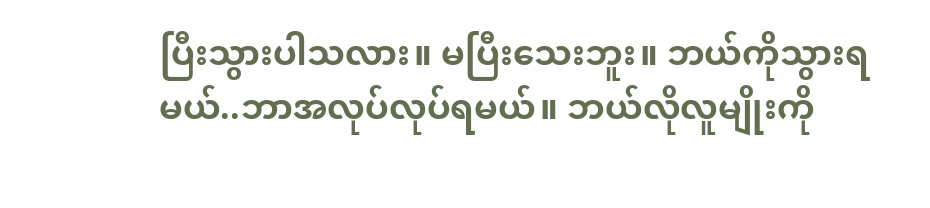ပြီးသွားပါသလား။ မပြီးသေးဘူး။ ဘယ်ကိုသွားရမယ်..ဘာအလုပ်လုပ်ရမယ်။ ဘယ်လိုလူမျိုးကို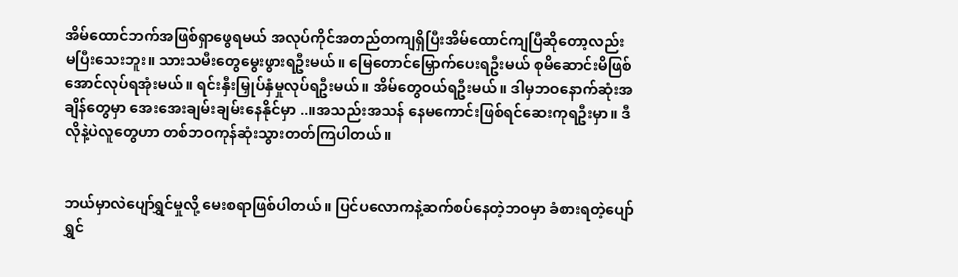အိမ်ထောင်ဘက်အဖြစ်ရှာဖွေရမယ် အလုပ်ကိုင်အတည်တကျရှိပြီးအိမ်ထောင်ကျပြီဆိုတော့လည်း မပြီးသေးဘူး။ သားသမီးတွေမွေးဖွားရဦးမယ်။ မြေတောင်မြှောက်ပေးရဦးမယ် စုမိဆောင်းမိဖြစ်အောင်လုပ်ရအုံးမယ်။ ရင်းနှီးမြှုပ်နှံမှုလုပ်ရဦးမယ်။ အိမ်တွေဝယ်ရဦးမယ်။ ဒါမှဘဝနောက်ဆုံးအချိန်တွေမှာ အေးအေးချမ်းချမ်းနေနိုင်မှာ ..။အသည်းအသန် နေမကောင်းဖြစ်ရင်ဆေးကုရဦးမှာ။ ဒီလိုနဲ့ပဲလူတွေဟာ တစ်ဘဝကုန်ဆုံးသွားတတ်ကြပါတယ်။


ဘယ်မှာလဲပျော်ရွှင်မှုလို့ မေးစရာဖြစ်ပါတယ်။ ပြင်ပလောကနဲ့ဆက်စပ်နေတဲ့ဘဝမှာ ခံစားရတဲ့ပျော်ရွှင်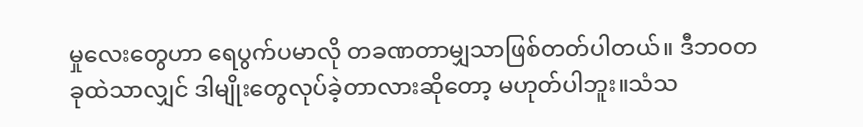မှုလေးတွေဟာ ရေပွက်ပမာလို တခဏတာမျှသာဖြစ်တတ်ပါတယ်။ ဒီဘဝတခုထဲသာလျှင် ဒါမျိုးတွေလုပ်ခဲ့တာလားဆိုတော့ မဟုတ်ပါဘူး။သံသ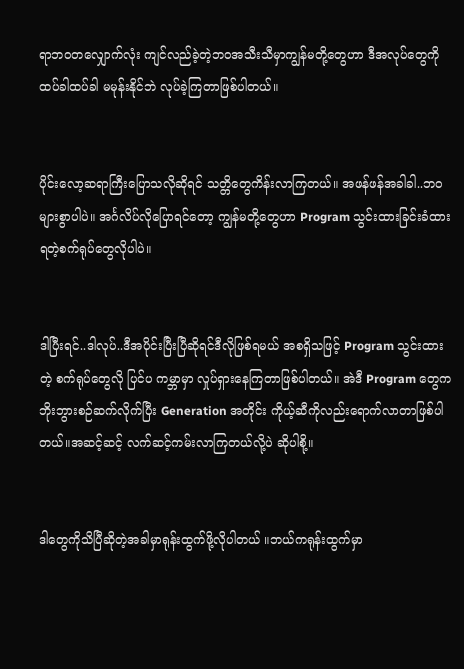ရာဘဝတလျှောက်လုံး ကျင်လည်ခဲ့တဲ့ဘဝအသီးသီမှာကျွန်မတို့တွေဟာ ဒီအလုပ်တွေကိုထပ်ခါထပ်ခါ မမုန်းနိုင်ဘဲ လုပ်ခဲ့ကြတာဖြစ်ပါတယ်။


ပိုင်းလော့ဆရာကြီးပြောသလိုဆိုရင် သတ္တိတွေကိန်းလာကြတယ်။ အဖန်ဖန်အခါခါ..ဘဝများစွာပါပဲ။ အင်္ဂလိပ်လိုပြောရင်တော့ ကျွန်မတို့တွေဟာ Program သွင်းထားခြင်းခံထားရတဲ့စက်ရုပ်တွေလိုပါပဲ။


ဒါပြီးရင်..ဒါလုပ်..ဒီအပိုင်းပြီးပြီဆိုရင်ဒီလိုဖြစ်ရမယ် အစရှိသဖြင့် Program သွင်းထားတဲ့ စက်ရုပ်တွေလို ပြင်ပ ကမ္ဘာမှာ လှုပ်ရှားနေကြတာဖြစ်ပါတယ်။ အဲဒီ Program တွေက ဘိုးဘွားစဉ်ဆက်လိုက်ပြီး Generation အတိုင်း ကိုယ့်ဆီကိုလည်းရောက်လာတာဖြစ်ပါတယ်။အဆင့်ဆင့် လက်ဆင့်ကမ်းလာကြတယ်လို့ပဲ ဆိုပါစို့။


ဒါတွေကိုသိပြီဆိုတဲ့အခါမှာရုန်းထွက်ဖို့လိုပါတယ် ။ဘယ်ကရုန်းထွက်မှာ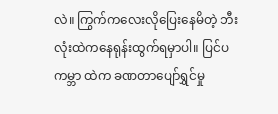လဲ။ ကြွက်ကလေးလိုပြေးနေမိတဲ့ ဘီးလုံးထဲကနေရုန်းထွက်ရမှာပါ။ ပြင်ပကမ္ဘာ ထဲက ခဏတာပျော်ရွှင်မှု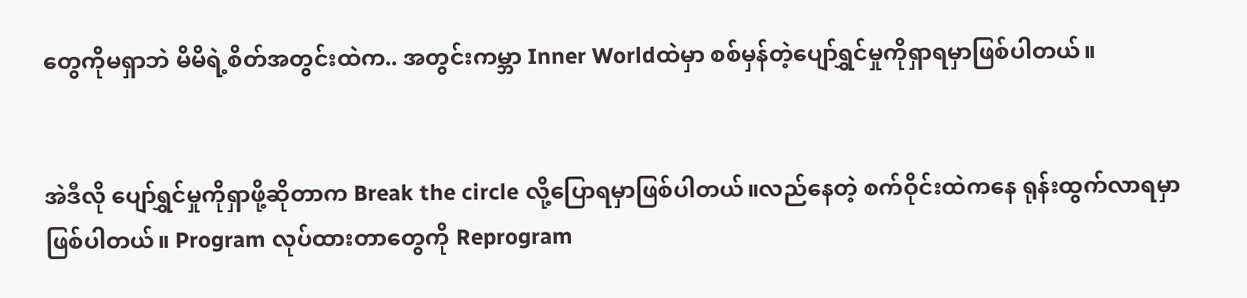တွေကိုမရှာဘဲ မိမိရဲ့စိတ်အတွင်းထဲက.. အတွင်းကမ္ဘာ Inner Worldထဲမှာ စစ်မှန်တဲ့ပျော်ရွှင်မှုကိုရှာရမှာဖြစ်ပါတယ်။


အဲဒီလို ပျော်ရွှင်မှုကိုရှာဖို့ဆိုတာက Break the circle လို့ပြောရမှာဖြစ်ပါတယ်။လည်နေတဲ့ စက်ဝိုင်းထဲကနေ ရုန်းထွက်လာရမှာဖြစ်ပါတယ်။ Program လုပ်ထားတာတွေကို Reprogram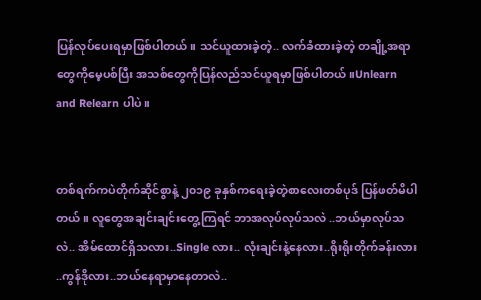ပြန်လုပ်ပေးရမှာဖြစ်ပါတယ်။ သင်ယူထားခဲ့တဲ့.. လက်ခံထားခဲ့တဲ့ တချို့အရာတွေကိုမေ့ပစ်ပြီး အသစ်တွေကိုပြန်လည်သင်ယူရမှာဖြစ်ပါတယ်။Unlearn and Relearn ပါပဲ။


တစ်ရက်ကပဲတိုက်ဆိုင်စွာနဲ့ ၂၀၁၉ ခုနှစ်ကရေးခဲ့တဲ့စာလေးတစ်ပုဒ် ပြန်ဖတ်မိပါတယ်။ လူတွေအချင်းချင်းတွေ့ကြရင် ဘာအလုပ်လုပ်သလဲ ..ဘယ်မှာလုပ်သလဲ.. အိမ်ထောင်ရှိသလား..Single လား.. လုံးချင်းနဲ့နေလား..ရိုးရိုးတိုက်ခန်းလား ..ကွန်ဒိုလား..ဘယ်နေရာမှာနေတာလဲ..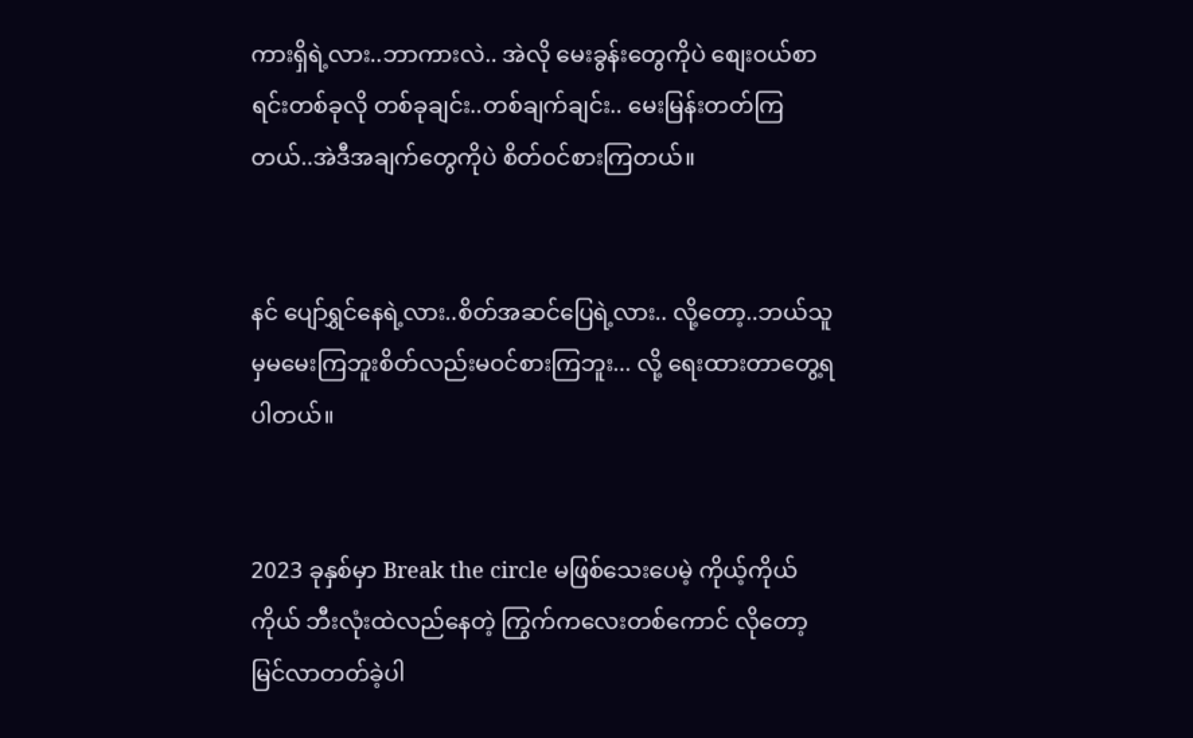ကားရှိရဲ့လား..ဘာကားလဲ.. အဲလို မေးခွန်းတွေကိုပဲ စျေး၀ယ်စာရင်းတစ်ခုလို တစ်ခုချင်း..တစ်ချက်ချင်း.. မေးမြန်းတတ်ကြတယ်..အဲဒီအချက်တွေကိုပဲ စိတ်၀င်စားကြတယ်။


နင် ပျော်ရွှင်နေရဲ့လား..စိတ်အဆင်ပြေရဲ့လား.. လို့တော့..ဘယ်သူမှမမေးကြဘူးစိတ်လည်းမ၀င်စားကြဘူး... လို့ ရေးထားတာတွေ့ရပါတယ်။


2023 ခုနှစ်မှာ Break the circle မဖြစ်သေးပေမဲ့ ကိုယ့်ကိုယ်ကိုယ် ဘီးလုံးထဲလည်နေတဲ့ ကြွက်ကလေးတစ်ကောင် လိုတော့ မြင်လာတတ်ခဲ့ပါ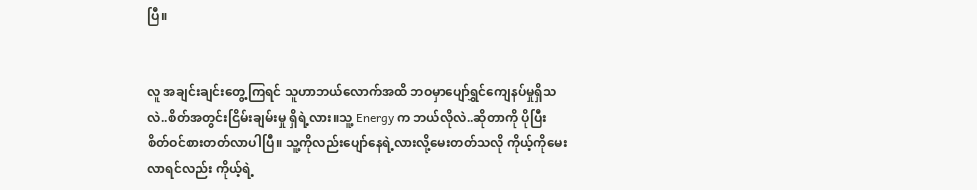ပြီ။


လူ အချင်းချင်းတွေ့ကြရင် သူဟာဘယ်လောက်အထိ ဘဝမှာပျော်ရွှင်ကျေနပ်မှုရှိသလဲ..စိတ်အတွင်းငြိမ်းချမ်းမှု ရှိရဲ့လား။သူ့ Energy က ဘယ်လိုလဲ..ဆိုတာကို ပိုပြီးစိတ်ဝင်စားတတ်လာပါပြီ။ သူ့ကိုလည်းပျော်နေရဲ့လားလို့မေးတတ်သလို ကိုယ့်ကိုမေးလာရင်လည်း ကိုယ့်ရဲ့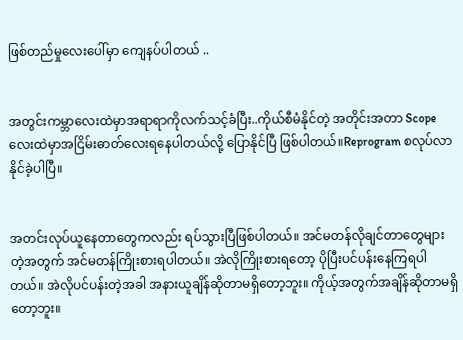ဖြစ်တည်မှုလေးပေါ်မှာ ကျေနပ်ပါတယ် ..


အတွင်းကမ္ဘာလေးထဲမှာအရာရာကိုလက်သင့်ခံပြီး..ကိုယ်စီမံနိုင်တဲ့ အတိုင်းအတာ Scope လေးထဲမှာအငြိမ်းဓာတ်လေးရနေပါတယ်လို့ ပြောနိုင်ပြီ ဖြစ်ပါတယ်။Reprogram စလုပ်လာနိုင်ခဲ့ပါပြီ။


အတင်းလုပ်ယူနေတာတွေကလည်း ရပ်သွားပြီဖြစ်ပါတယ်။ အင်မတန်လိုချင်တာတွေများတဲ့အတွက် အင်မတန်ကြိုးစားရပါတယ်။ အဲလိုကြိုးစားရတော့ ပိုပြီးပင်ပန်းနေကြရပါတယ်။ အဲလိုပင်ပန်းတဲ့အခါ အနားယူချိန်ဆိုတာမရှိတော့ဘူး။ ကိုယ့်အတွက်အချိန်ဆိုတာမရှိတော့ဘူး။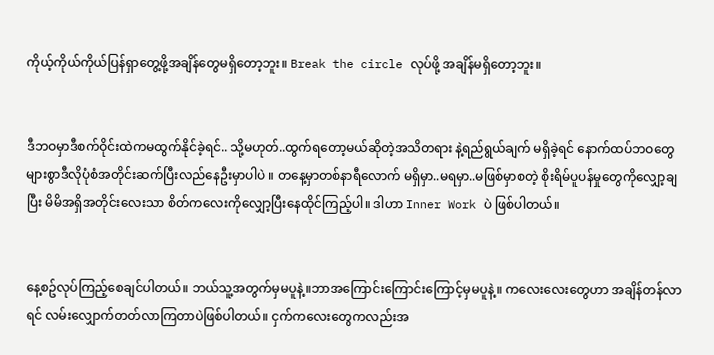ကိုယ့်ကိုယ်ကိုယ်ပြန်ရှာတွေ့ဖို့အချိန်တွေမရှိတော့ဘူး။ Break the circle လုပ်ဖို့ အချိန်မရှိတော့ဘူး။


ဒီဘဝမှာဒီစက်ဝိုင်းထဲကမထွက်နိုင်ခဲ့ရင်.. သို့မဟုတ်..ထွက်ရတော့မယ်ဆိုတဲ့အသိတရား နဲ့ရည်ရွယ်ချက် မရှိခဲ့ရင် နောက်ထပ်ဘဝတွေများစွာဒီလိုပုံစံအတိုင်းဆက်ပြီးလည်နေဦးမှာပါပဲ ။ တနေ့မှာတစ်နာရီလောက် မရှိမှာ..မရမှာ..မဖြစ်မှာစတဲ့ စိုးရိမ်ပူပန်မှုတွေကိုလျှော့ချပြီး မိမိအရှိအတိုင်းလေးသာ စိတ်ကလေးကိုလျှော့ပြီးနေထိုင်ကြည့်ပါ။ ဒါဟာ Inner Work ပဲ ဖြစ်ပါတယ်။


နေ့စဥ်လုပ်ကြည့်စေချင်ပါတယ်။ ဘယ်သူ့အတွက်မှမပူနဲ့။ဘာအကြောင်းကြောင်းကြောင့်မှမပူနဲ့။ ကလေးလေးတွေဟာ အချိန်တန်လာရင် လမ်းလျှောက်တတ်လာကြတာပဲဖြစ်ပါတယ်။ ငှက်ကလေးတွေကလည်းအ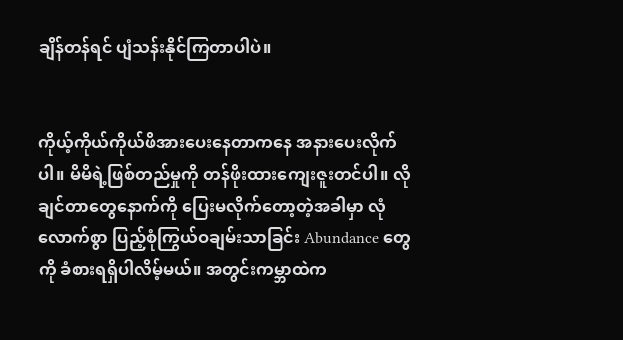ချိန်တန်ရင် ပျံသန်းနိုင်ကြတာပါပဲ။


ကိုယ့်ကိုယ်ကိုယ်ဖိအားပေးနေတာကနေ အနားပေးလိုက်ပါ။ မိမိရဲ့ဖြစ်တည်မှုကို တန်ဖိုးထားကျေးဇူးတင်ပါ။ လိုချင်တာတွေနောက်ကို ပြေးမလိုက်တော့တဲ့အခါမှာ လုံလောက်စွာ ပြည့်စုံကြွယ်ဝချမ်းသာခြင်း Abundance တွေကို ခံစားရရှိပါလိမ့်မယ်။ အတွင်းကမ္ဘာထဲက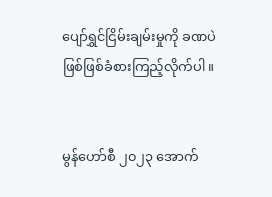ပျော်ရွှင်ငြိမ်းချမ်းမှုကို ခဏပဲဖြစ်ဖြစ်ခံစားကြည့်လိုက်ပါ။


မွန်ဟော်စီ ၂၀၂၃ အောက်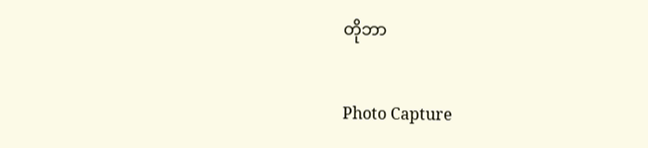တိုဘာ

Photo Capture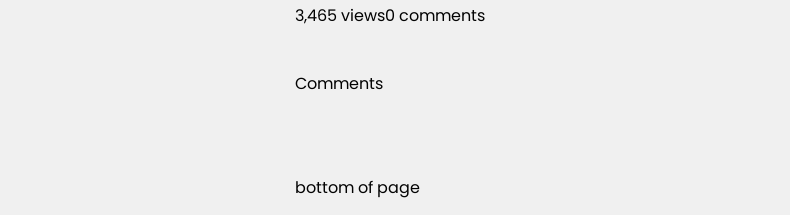3,465 views0 comments

Comments


bottom of page